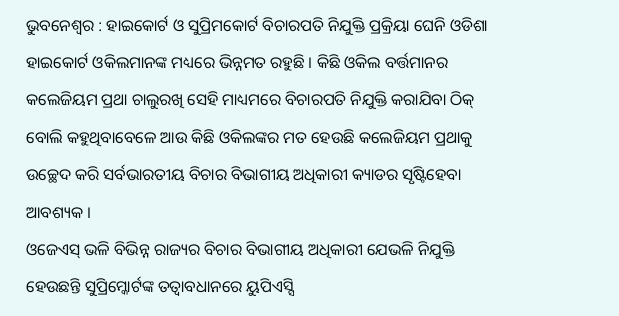ଭୁବନେଶ୍ୱର : ହାଇକୋର୍ଟ ଓ ସୁପ୍ରିମକୋର୍ଟ ବିଚାରପତି ନିଯୁକ୍ତି ପ୍ରକ୍ରିୟା ଘେନି ଓଡିଶା ହାଇକୋର୍ଟ ଓକିଲମାନଙ୍କ ମଧ୍ୟରେ ଭିନ୍ନମତ ରହୁଛି । କିଛି ଓକିଲ ବର୍ତ୍ତମାନର କଲେଜିୟମ ପ୍ରଥା ଚାଲୁରଖି ସେହି ମାଧ୍ୟମରେ ବିଚାରପତି ନିଯୁକ୍ତି କରାଯିବା ଠିକ୍ ବୋଲି କହୁଥିବାବେଳେ ଆଉ କିଛି ଓକିଲଙ୍କର ମତ ହେଉଛି କଲେଜିୟମ ପ୍ରଥାକୁ ଉଚ୍ଛେଦ କରି ସର୍ବଭାରତୀୟ ବିଚାର ବିଭାଗୀୟ ଅଧିକାରୀ କ୍ୟାଡର ସୃଷ୍ଟିହେବା ଆବଶ୍ୟକ ।
ଓଜେଏସ୍ ଭଳି ବିଭିନ୍ନ ରାଜ୍ୟର ବିଚାର ବିଭାଗୀୟ ଅଧିକାରୀ ଯେଭଳି ନିଯୁକ୍ତି ହେଉଛନ୍ତି ସୁପ୍ରିମ୍କୋର୍ଟଙ୍କ ତତ୍ୱାବଧାନରେ ୟୁପିଏସ୍ସି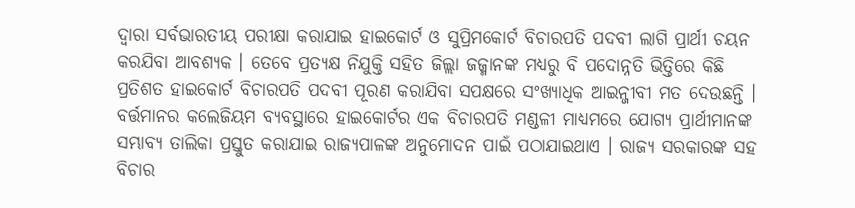ଦ୍ୱାରା ସର୍ବଭାରତୀୟ ପରୀକ୍ଷା କରାଯାଇ ହାଇକୋର୍ଟ ଓ ସୁପ୍ରିମକୋର୍ଟ ବିଚାରପତି ପଦବୀ ଲାଗି ପ୍ରାର୍ଥୀ ଚୟନ କରଯିବା ଆବଶ୍ୟକ । ତେବେ ପ୍ରତ୍ୟକ୍ଷ ନିଯୁକ୍ତି ସହିତ ଜିଲ୍ଲା ଜଜ୍ମାନଙ୍କ ମଧ୍ୟରୁ ବି ପଦୋନ୍ନତି ଭିତ୍ତିରେ କିଛି ପ୍ରତିଶତ ହାଇକୋର୍ଟ ବିଚାରପତି ପଦବୀ ପୂରଣ କରାଯିବା ସପକ୍ଷରେ ସଂଖ୍ୟାଧିକ ଆଇନ୍ଜୀବୀ ମତ ଦେଉଛନ୍ତି ।
ବର୍ତ୍ତମାନର କଲେଜିୟମ ବ୍ୟବସ୍ଥାରେ ହାଇକୋର୍ଟର ଏକ ବିଚାରପତି ମଣ୍ଡଳୀ ମାଧ୍ୟମରେ ଯୋଗ୍ୟ ପ୍ରାର୍ଥୀମାନଙ୍କ ସମ୍ଭାବ୍ୟ ତାଲିକା ପ୍ରସ୍ତୁତ କରାଯାଇ ରାଜ୍ୟପାଳଙ୍କ ଅନୁମୋଦନ ପାଇଁ ପଠାଯାଇଥାଏ । ରାଜ୍ୟ ସରକାରଙ୍କ ସହ ବିଚାର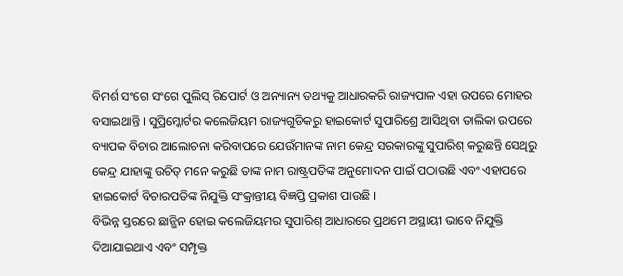ବିମର୍ଶ ସଂଗେ ସଂଗେ ପୁଲିସ୍ ରିପୋର୍ଟ ଓ ଅନ୍ୟାନ୍ୟ ତଥ୍ୟକୁ ଆଧାରକରି ରାଜ୍ୟପାଳ ଏହା ଉପରେ ମୋହର ବସାଇଥାନ୍ତି । ସୁପ୍ରିମ୍କୋର୍ଟର କଲେଜିୟମ ରାଜ୍ୟଗୁଡିକରୁ ହାଇକୋର୍ଟ ସୁପାରିଶ୍ରେ ଆସିଥିବା ତାଲିକା ଉପରେ ବ୍ୟାପକ ବିଚାର ଆଲୋଚନା କରିବାପରେ ଯେଉଁମାନଙ୍କ ନାମ କେନ୍ଦ୍ର ସରକାରଙ୍କୁ ସୁପାରିଶ୍ କରୁଛନ୍ତି ସେଥିରୁ କେନ୍ଦ୍ର ଯାହାଙ୍କୁ ଉଚିତ୍ ମନେ କରୁଛି ତାଙ୍କ ନାମ ରାଷ୍ଟ୍ରପତିଙ୍କ ଅନୁମୋଦନ ପାଇଁ ପଠାଉଛି ଏବଂ ଏହାପରେ ହାଇକୋର୍ଟ ବିଚାରପତିଙ୍କ ନିଯୁକ୍ତି ସଂକ୍ରାନ୍ତୀୟ ବିଜ୍ଞପ୍ତି ପ୍ରକାଶ ପାଉଛି ।
ବିଭିନ୍ନ ସ୍ତରରେ ଛାନ୍ଭିନ ହୋଇ କଲେଜିୟମର ସୁପାରିଶ୍ ଆଧାରରେ ପ୍ରଥମେ ଅସ୍ଥାୟୀ ଭାବେ ନିଯୁକ୍ତି ଦିଆଯାଇଥାଏ ଏବଂ ସମ୍ପୃକ୍ତ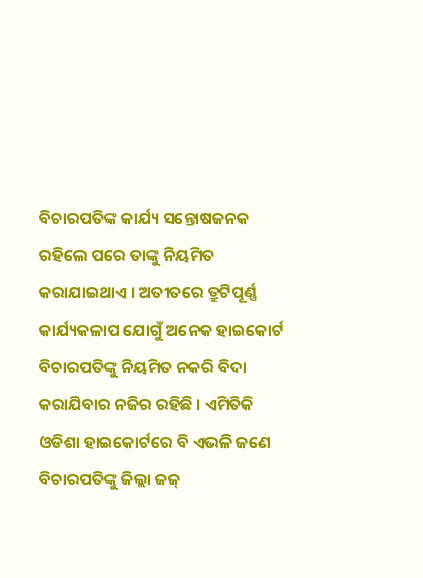ବିଚାରପତିଙ୍କ କାର୍ଯ୍ୟ ସନ୍ତୋଷଜନକ ରହିଲେ ପରେ ତାଙ୍କୁ ନିୟମିତ କରାଯାଇଥାଏ । ଅତୀତରେ ତ୍ରୁଟିପୂର୍ଣ୍ଣ କାର୍ଯ୍ୟକଳାପ ଯୋଗୁଁ ଅନେକ ହାଇକୋର୍ଟ ବିଚାରପତିଙ୍କୁ ନିୟମିତ ନକରି ବିଦା କରାଯିବାର ନଜିର ରହିଛି । ଏମିତିକି ଓଡିଶା ହାଇକୋର୍ଟରେ ବି ଏଭଳି ଜଣେ ବିଚାରପତିଙ୍କୁ ଜିଲ୍ଲା ଜଜ୍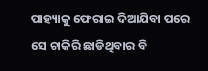ପାହ୍ୟାକୁ ଫେରାଇ ଦିଆଯିବା ପରେ ସେ ଚାକିରି ଛାଡିଥିବାର ବି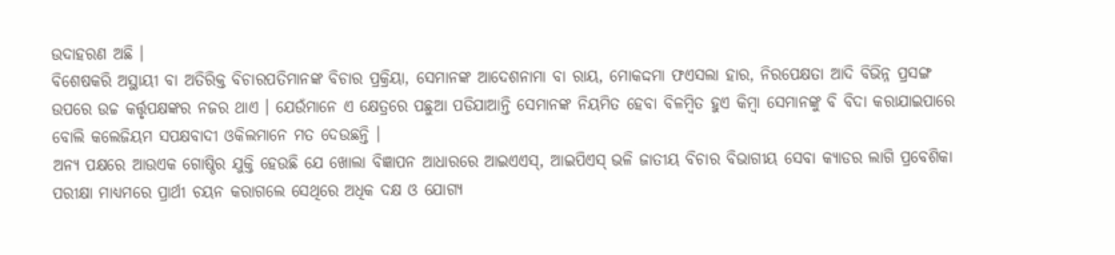ଉଦାହରଣ ଅଛି ।
ବିଶେଷକରି ଅସ୍ଥାୟୀ ବା ଅତିରିକ୍ତ ବିଚାରପତିମାନଙ୍କ ବିଚାର ପ୍ରକ୍ରିୟା, ସେମାନଙ୍କ ଆଦେଶନାମା ବା ରାୟ, ମୋକଦ୍ଦମା ଫଏସଲା ହାର, ନିରପେକ୍ଷତା ଆଦି ବିଭିନ୍ନ ପ୍ରସଙ୍ଗ ଉପରେ ଉଚ୍ଚ କର୍ତ୍ତୃପକ୍ଷଙ୍କର ନଜର ଥାଏ । ଯେଉଁମାନେ ଏ କ୍ଷେତ୍ରରେ ପଛୁଆ ପଡିଯାଆନ୍ତି ସେମାନଙ୍କ ନିୟମିତ ହେବା ବିଳମ୍ବିତ ହୁଏ କିମ୍ବା ସେମାନଙ୍କୁ ବି ବିଦା କରାଯାଇପାରେ ବୋଲି କଲେଜିୟମ ସପକ୍ଷବାଦୀ ଓକିଲମାନେ ମତ ଦେଉଛନ୍ତି ।
ଅନ୍ୟ ପକ୍ଷରେ ଆଉଏକ ଗୋଷ୍ଠିର ଯୁକ୍ତି ହେଉଛି ଯେ ଖୋଲା ବିଜ୍ଞାପନ ଆଧାରରେ ଆଇଏଏସ୍, ଆଇପିଏସ୍ ଭଳି ଜାତୀୟ ବିଚାର ବିଭାଗୀୟ ସେବା କ୍ୟାଡର ଲାଗି ପ୍ରବେଶିକା ପରୀକ୍ଷା ମାଧ୍ୟମରେ ପ୍ରାର୍ଥୀ ଚୟନ କରାଗଲେ ସେଥିରେ ଅଧିକ ଦକ୍ଷ ଓ ଯୋଗ୍ୟ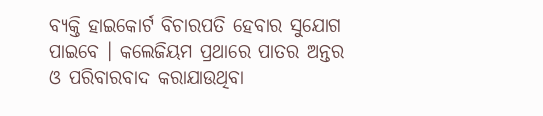ବ୍ୟକ୍ତି ହାଇକୋର୍ଟ ବିଚାରପତି ହେବାର ସୁଯୋଗ ପାଇବେ । କଲେଜିୟମ ପ୍ରଥାରେ ପାତର ଅନ୍ତର ଓ ପରିବାରବାଦ କରାଯାଉଥିବା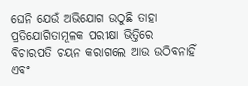ଘେନି ଯେଉଁ ଅଭିଯୋଗ ଉଠୁଛି ତାହା ପ୍ରତିଯୋଗିତାମୂଳକ ପରୀକ୍ଷା ଭିତ୍ତିରେ ବିଚାରପତି ଚୟନ କରାଗଲେ ଆଉ ଉଠିବନାହିଁ ଏବଂ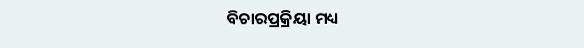ବିଚାରପ୍ରକ୍ରିୟା ମଧ୍ୟ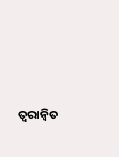ତ୍ୱରାନ୍ୱିତ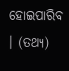ହୋଇପାରିବ । (ତଥ୍ୟ)